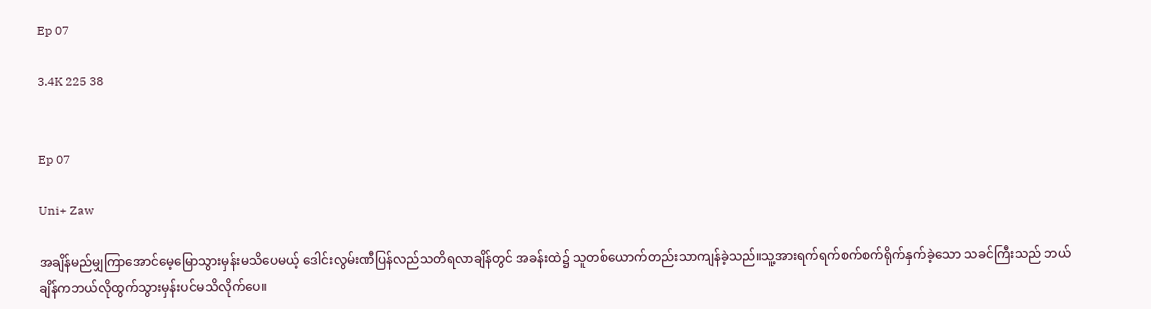Ep 07

3.4K 225 38


Ep 07

Uni+ Zaw

အချိန်မည်မျှကြာအောင်မေ့မြောသွားမှန်းမသိပေမယ့် ဒေါင်းလွမ်းဏီပြန်လည်သတိရလာချိန်တွင် အခန်းထဲ၌ သူတစ်ယောက်တည်းသာကျန်ခဲ့သည်။သူ့အားရက်ရက်စက်စက်ရိုက်နှက်ခဲ့သော သခင်ကြီးသည် ဘယ်ချိန်ကဘယ်လိုထွက်သွားမှန်းပင်မသိလိုက်ပေ။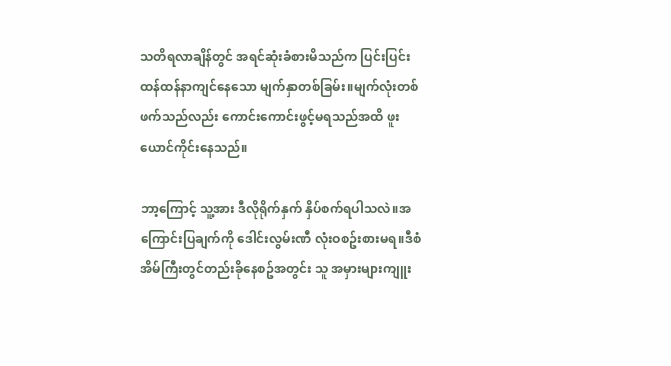သတိရလာချိန်တွင် အရင်ဆုံးခံစားမိသည်က ပြင်းပြင်းထန်ထန်နာကျင်နေသော မျက်နှာတစ်ခြမ်း။မျက်လုံးတစ်ဖက်သည်လည်း ကောင်းကောင်းဖွင့်မရသည်အထိ ဖူးယောင်ကိုင်းနေသည်။

ဘာ့ကြောင့် သူ့အား ဒီလိုရိုက်နှက် နှိပ်စက်ရပါသလဲ။အကြောင်းပြချက်ကို ဒေါင်းလွမ်းဏီ လုံးဝစဥ်းစားမရ။ဒီစံအိမ်ကြီးတွင်တည်းခိုနေစဥ်အတွင်း သူ အမှားများကျူး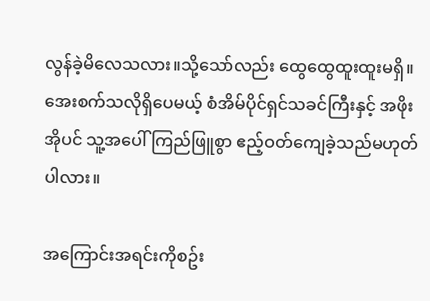လွန်ခဲ့မိလေသလား။သို့သော်လည်း ထွေထွေထူးထူးမရှိ။အေးစက်သလိုရှိပေမယ့် စံအိမ်ပိုင်ရှင်သခင်ကြီးနှင့် အဖိုးအိုပင် သူ့အပေါ်ကြည်ဖြူစွာ ဧည့်ဝတ်ကျေခဲ့သည်မဟုတ်ပါလား။

အကြောင်းအရင်းကိုစဥ်း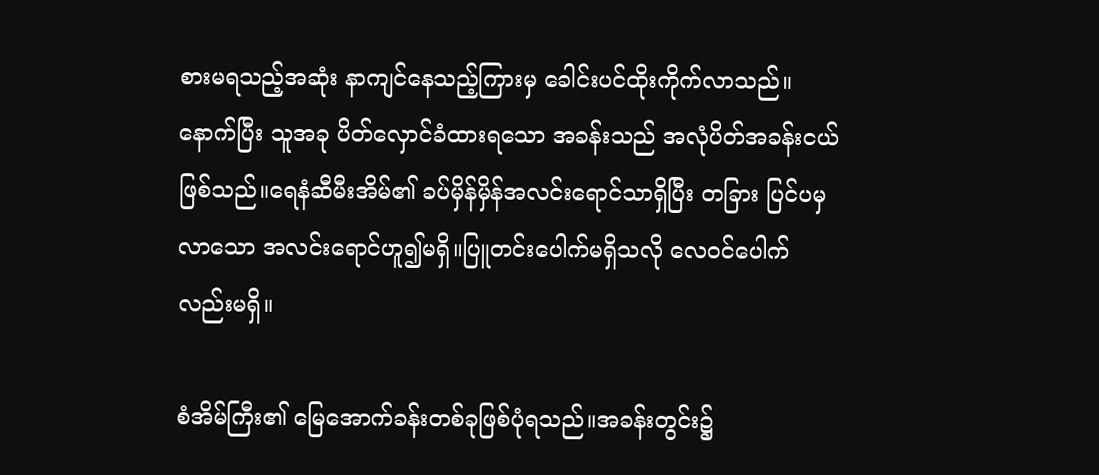စားမရသည့်အဆုံး နာကျင်နေသည့်ကြားမှ ခေါင်းပင်ထိုးကိုက်လာသည်။နောက်ပြီး သူအခု ပိတ်လှောင်ခံထားရသော အခန်းသည် အလုံပိတ်အခန်းငယ်ဖြစ်သည်။ရေနံဆီမီးအိမ်၏ ခပ်မှိန်မှိန်အလင်းရောင်သာရှိပြီး တခြား ပြင်ပမှလာသော အလင်းရောင်ဟူ၍မရှိ။ပြူတင်းပေါက်မရှိသလို လေဝင်ပေါက်လည်းမရှိ။

စံအိမ်ကြီး၏ မြေအောက်ခန်းတစ်ခုဖြစ်ပုံရသည်။အခန်းတွင်း၌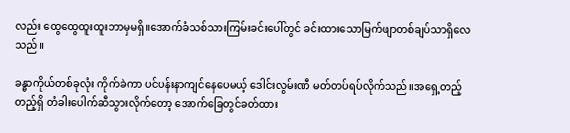လည်း ထွေထွေထူးထူးဘာမှမရှိ။အောက်ခံသစ်သားကြမ်းခင်းပေါ်တွင် ခင်းထားသောမြက်ဖျာတစ်ချပ်သာရှိလေသည်။

ခန္ဓာကိုယ်တစ်ခုလုံး ကိုက်ခဲကာ ပင်ပန်းနာကျင်နေပေမယ့် ဒေါင်းလွမ်းဏီ မတ်တပ်ရပ်လိုက်သည်။အရှေ့တည့်တည့်ရှိ တံခါးပေါက်ဆီသွားလိုက်တော့ အောက်ခြေတွင်ခတ်ထား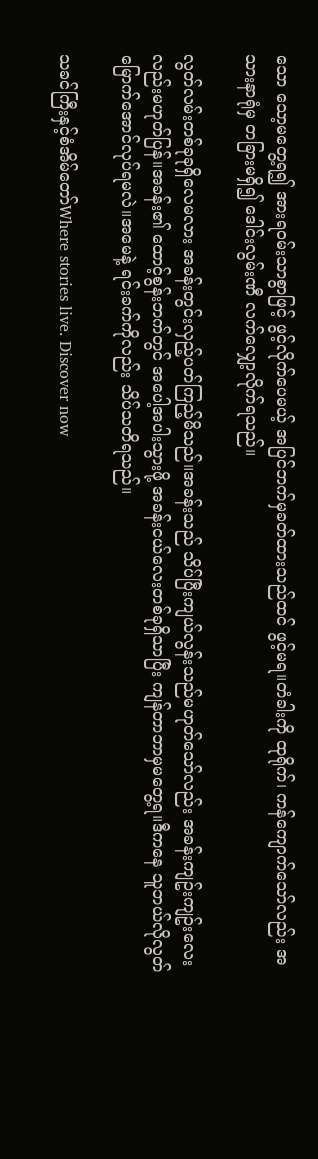သော သော့မတွေ့ရ၍ အားရဝမ်းသာစွာဖြင့် ဖွင့်လိုက်ပေမယ့် အပြင်ဘက်မှခတ်ထားသည်ထင် ဖွင့်မရ။တံခါးကို ထုရိုက်၊ ကန်ကျောက်သော်လည်း အသားနာရုံမှ တခြားမရှိ၍ ဒေါင်းလွမ်းဏီ လက်လျှော့လိုက်ရသည်။

လွတ်လမ်းတစ်ခုခုရှိလေမလား အခန်းတွင်းလှည့်ပတ်ကြည့်မိသည်။အခန်းသည် သိပ်ပြီးကျယ်လွန်းသည်မဟုတ်သော်လည်း အခန်းကျဥ်းကျဥ်းလေးလည်းမဟုတ်ပြန်။အခန်း၏ ထောင့်စွန်းဘက်တွင် အပေါ့အပါးသွားဖို့ အခန်းငယ်လေးတစ်ခုရှိသာပြီး ကျန်တာဘာမှမတွေ့ရ။ဒီကနေ သူဘယ်လိုလွတ်မြောက်အောင်လုပ်ရမလဲ။အမေနဲ့ ရင်းခက်ကိုလည်း သိပ်သတိရသည်။

သခင်ကြီးနှင့်စံအိမ်တော်Where stories live. Discover now